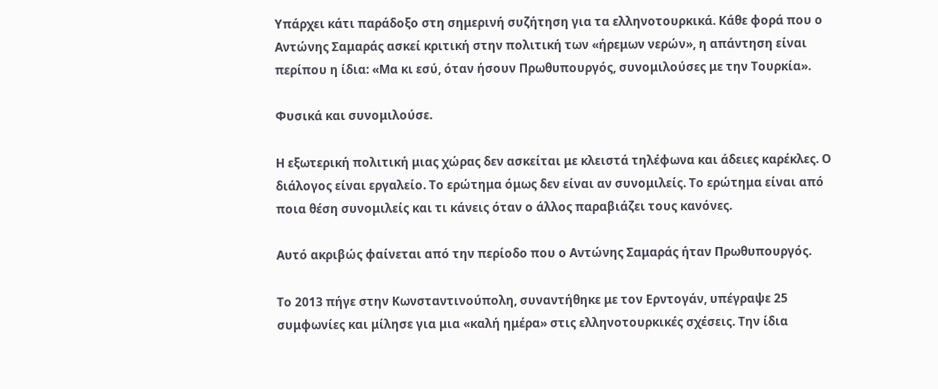Υπάρχει κάτι παράδοξο στη σημερινή συζήτηση για τα ελληνοτουρκικά. Κάθε φορά που ο Αντώνης Σαμαράς ασκεί κριτική στην πολιτική των «ήρεμων νερών», η απάντηση είναι περίπου η ίδια: «Μα κι εσύ, όταν ήσουν Πρωθυπουργός, συνομιλούσες με την Τουρκία».

Φυσικά και συνομιλούσε.

Η εξωτερική πολιτική μιας χώρας δεν ασκείται με κλειστά τηλέφωνα και άδειες καρέκλες. Ο διάλογος είναι εργαλείο. Το ερώτημα όμως δεν είναι αν συνομιλείς. Το ερώτημα είναι από ποια θέση συνομιλείς και τι κάνεις όταν ο άλλος παραβιάζει τους κανόνες.

Αυτό ακριβώς φαίνεται από την περίοδο που ο Αντώνης Σαμαράς ήταν Πρωθυπουργός.

Το 2013 πήγε στην Κωνσταντινούπολη, συναντήθηκε με τον Ερντογάν, υπέγραψε 25 συμφωνίες και μίλησε για μια «καλή ημέρα» στις ελληνοτουρκικές σχέσεις. Την ίδια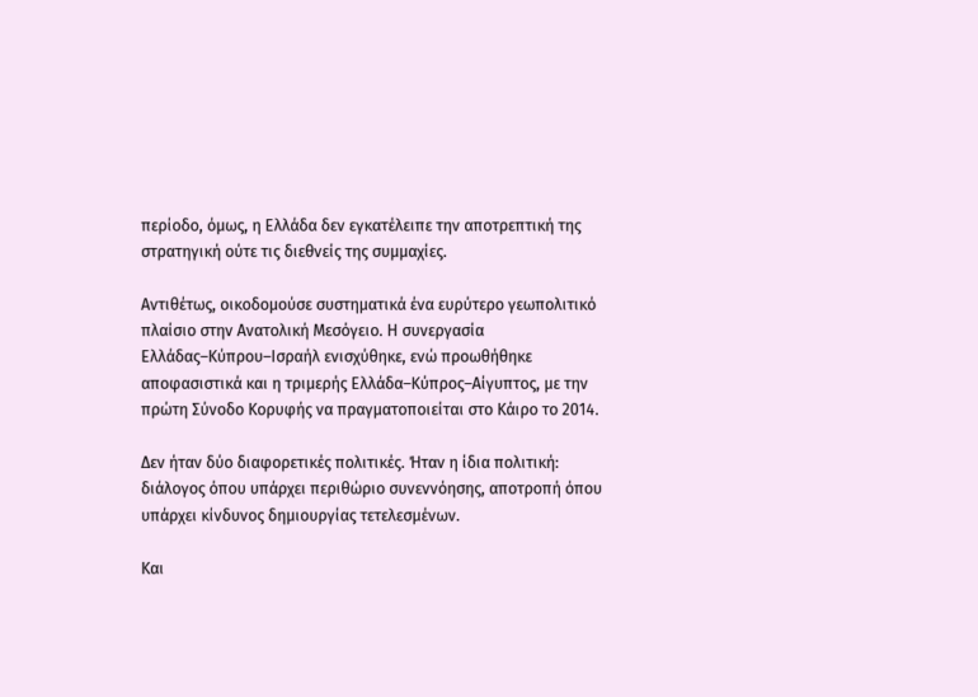περίοδο, όμως, η Ελλάδα δεν εγκατέλειπε την αποτρεπτική της στρατηγική ούτε τις διεθνείς της συμμαχίες.

Αντιθέτως, οικοδομούσε συστηματικά ένα ευρύτερο γεωπολιτικό πλαίσιο στην Ανατολική Μεσόγειο. Η συνεργασία Ελλάδας–Κύπρου–Ισραήλ ενισχύθηκε, ενώ προωθήθηκε αποφασιστικά και η τριμερής Ελλάδα–Κύπρος–Αίγυπτος, με την πρώτη Σύνοδο Κορυφής να πραγματοποιείται στο Κάιρο το 2014.

Δεν ήταν δύο διαφορετικές πολιτικές. Ήταν η ίδια πολιτική: διάλογος όπου υπάρχει περιθώριο συνεννόησης, αποτροπή όπου υπάρχει κίνδυνος δημιουργίας τετελεσμένων.

Και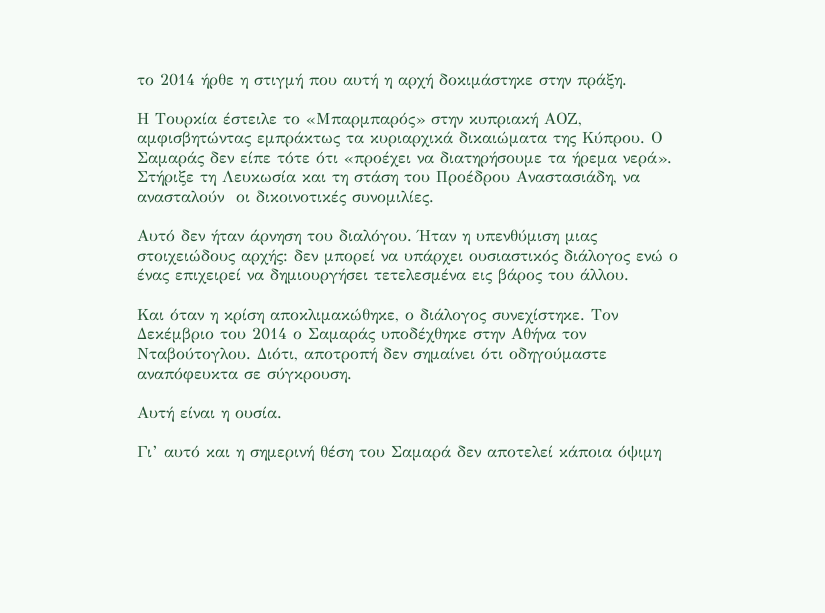το 2014 ήρθε η στιγμή που αυτή η αρχή δοκιμάστηκε στην πράξη.

Η Τουρκία έστειλε το «Μπαρμπαρός» στην κυπριακή ΑΟΖ, αμφισβητώντας εμπράκτως τα κυριαρχικά δικαιώματα της Κύπρου. Ο Σαμαράς δεν είπε τότε ότι «προέχει να διατηρήσουμε τα ήρεμα νερά». Στήριξε τη Λευκωσία και τη στάση του Προέδρου Αναστασιάδη, να ανασταλούν  οι δικοινοτικές συνομιλίες.

Αυτό δεν ήταν άρνηση του διαλόγου. Ήταν η υπενθύμιση μιας στοιχειώδους αρχής: δεν μπορεί να υπάρχει ουσιαστικός διάλογος ενώ ο ένας επιχειρεί να δημιουργήσει τετελεσμένα εις βάρος του άλλου.

Και όταν η κρίση αποκλιμακώθηκε, ο διάλογος συνεχίστηκε. Τον Δεκέμβριο του 2014 ο Σαμαράς υποδέχθηκε στην Αθήνα τον Νταβούτογλου. Διότι, αποτροπή δεν σημαίνει ότι οδηγούμαστε αναπόφευκτα σε σύγκρουση.

Αυτή είναι η ουσία.

Γι’ αυτό και η σημερινή θέση του Σαμαρά δεν αποτελεί κάποια όψιμη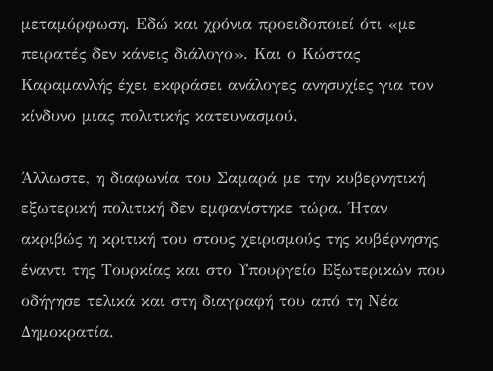μεταμόρφωση. Εδώ και χρόνια προειδοποιεί ότι «με πειρατές δεν κάνεις διάλογο». Και ο Κώστας Καραμανλής έχει εκφράσει ανάλογες ανησυχίες για τον κίνδυνο μιας πολιτικής κατευνασμού.

Άλλωστε, η διαφωνία του Σαμαρά με την κυβερνητική εξωτερική πολιτική δεν εμφανίστηκε τώρα. Ήταν ακριβώς η κριτική του στους χειρισμούς της κυβέρνησης έναντι της Τουρκίας και στο Υπουργείο Εξωτερικών που οδήγησε τελικά και στη διαγραφή του από τη Νέα Δημοκρατία.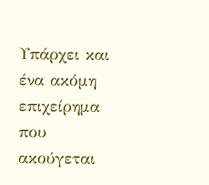Υπάρχει και ένα ακόμη επιχείρημα που ακούγεται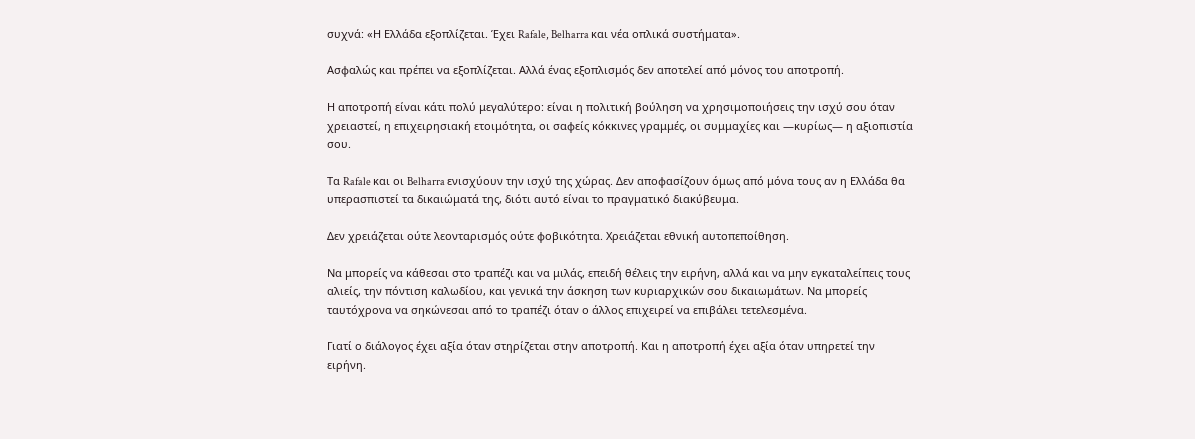συχνά: «Η Ελλάδα εξοπλίζεται. Έχει Rafale, Belharra και νέα οπλικά συστήματα».

Ασφαλώς και πρέπει να εξοπλίζεται. Αλλά ένας εξοπλισμός δεν αποτελεί από μόνος του αποτροπή.

Η αποτροπή είναι κάτι πολύ μεγαλύτερο: είναι η πολιτική βούληση να χρησιμοποιήσεις την ισχύ σου όταν χρειαστεί, η επιχειρησιακή ετοιμότητα, οι σαφείς κόκκινες γραμμές, οι συμμαχίες και —κυρίως— η αξιοπιστία σου.

Τα Rafale και οι Belharra ενισχύουν την ισχύ της χώρας. Δεν αποφασίζουν όμως από μόνα τους αν η Ελλάδα θα υπερασπιστεί τα δικαιώματά της, διότι αυτό είναι το πραγματικό διακύβευμα.

Δεν χρειάζεται ούτε λεονταρισμός ούτε φοβικότητα. Χρειάζεται εθνική αυτοπεποίθηση.

Να μπορείς να κάθεσαι στο τραπέζι και να μιλάς, επειδή θέλεις την ειρήνη, αλλά και να μην εγκαταλείπεις τους αλιείς, την πόντιση καλωδίου, και γενικά την άσκηση των κυριαρχικών σου δικαιωμάτων. Να μπορείς ταυτόχρονα να σηκώνεσαι από το τραπέζι όταν ο άλλος επιχειρεί να επιβάλει τετελεσμένα.

Γιατί ο διάλογος έχει αξία όταν στηρίζεται στην αποτροπή. Και η αποτροπή έχει αξία όταν υπηρετεί την ειρήνη.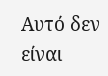Αυτό δεν είναι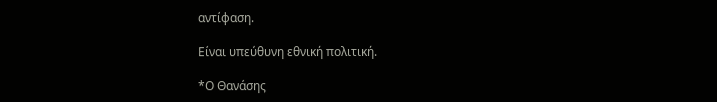αντίφαση.

Είναι υπεύθυνη εθνική πολιτική.

*Ο Θανάσης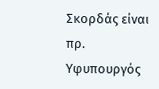Σκορδάς είναι πρ. Υφυπουργός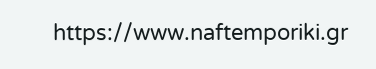https://www.naftemporiki.gr